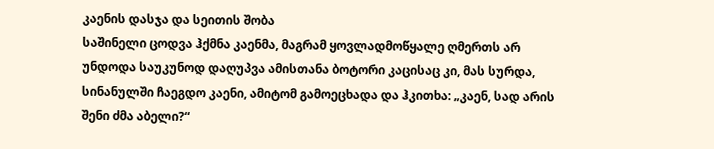კაენის დასჯა და სეითის შობა
საშინელი ცოდვა ჰქმნა კაენმა, მაგრამ ყოვლადმოწყალე ღმერთს არ უნდოდა საუკუნოდ დაღუპვა ამისთანა ბოტორი კაცისაც კი, მას სურდა, სინანულში ჩაეგდო კაენი, ამიტომ გამოეცხადა და ჰკითხა: „კაენ, სად არის შენი ძმა აბელი?“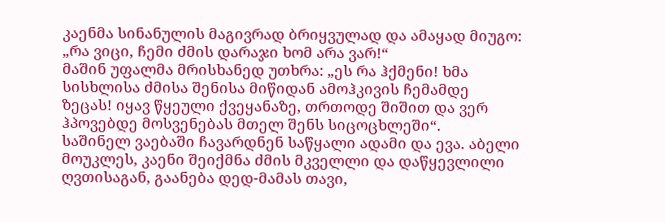კაენმა სინანულის მაგივრად ბრიყვულად და ამაყად მიუგო: „რა ვიცი, ჩემი ძმის დარაჯი ხომ არა ვარ!“
მაშინ უფალმა მრისხანედ უთხრა: „ეს რა ჰქმენი! ხმა სისხლისა ძმისა შენისა მიწიდან ამოჰკივის ჩემამდე ზეცას! იყავ წყეული ქვეყანაზე, თრთოდე შიშით და ვერ ჰპოვებდე მოსვენებას მთელ შენს სიცოცხლეში“.
საშინელ ვაებაში ჩავარდნენ საწყალი ადამი და ევა. აბელი მოუკლეს, კაენი შეიქმნა ძმის მკველლი და დაწყევლილი ღვთისაგან, გაანება დედ-მამას თავი,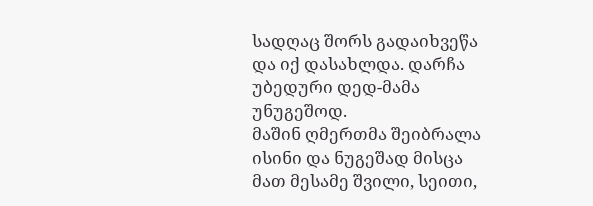სადღაც შორს გადაიხვეწა და იქ დასახლდა. დარჩა უბედური დედ-მამა უნუგეშოდ.
მაშინ ღმერთმა შეიბრალა ისინი და ნუგეშად მისცა მათ მესამე შვილი, სეითი,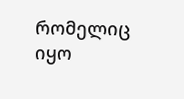რომელიც იყო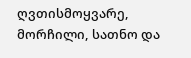ღვთისმოყვარე, მორჩილი, სათნო და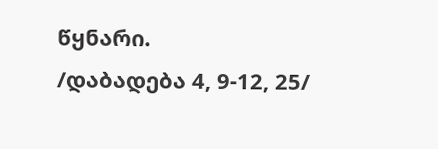წყნარი.
/დაბადება 4, 9-12, 25/